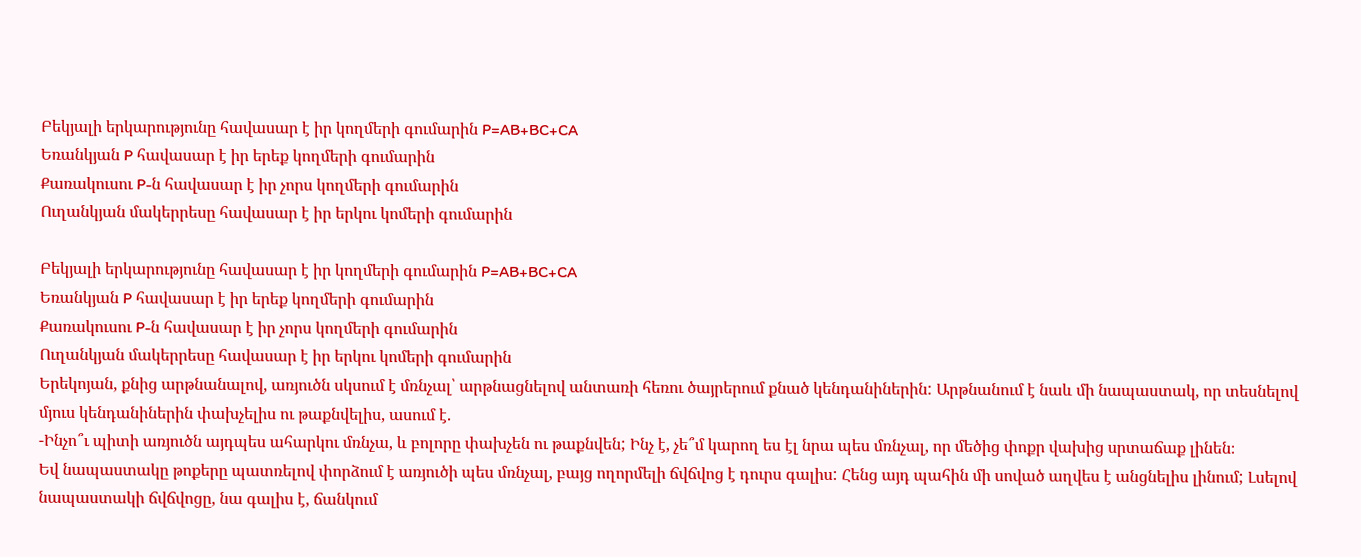Բեկյալի երկարությունը հավասար է իր կողմերի գումարին P=AB+BC+CA
Եռանկյան P հավասար է իր երեք կողմերի գումարին
Քառակուսու P-ն հավասար է իր չորս կողմերի գումարին
Ուղանկյան մակերրեսը հավասար է իր երկու կոմերի գումարին

Բեկյալի երկարությունը հավասար է իր կողմերի գումարին P=AB+BC+CA
Եռանկյան P հավասար է իր երեք կողմերի գումարին
Քառակուսու P-ն հավասար է իր չորս կողմերի գումարին
Ուղանկյան մակերրեսը հավասար է իր երկու կոմերի գումարին
Երեկոյան, քնից արթնանալով, առյուծն սկսում է մռնչալ՝ արթնացնելով անտառի հեռու ծայրերում քնած կենդանիներին: Արթնանում է նաև մի նապաստակ, որ տեսնելով մյուս կենդանիներին փախչելիս ու թաքնվելիս, ասում է.
-Ինչո՞ւ պիտի առյուծն այդպես ահարկու մռնչա, և բոլորը փախչեն ու թաքնվեն; Ինչ է, չե՞մ կարող ես էլ նրա պես մռնչալ, որ մեծից փոքր վախից սրտաճաք լինեն։
Եվ նապաստակը թոքերը պատռելով փորձում է առյուծի պես մռնչալ, բայց ողորմելի ճվճվոց է դուրս գալիս: Հենց այդ պահին մի սոված աղվես է անցնելիս լինում; Լսելով նապաստակի ճվճվոցը, նա գալիս է, ճանկում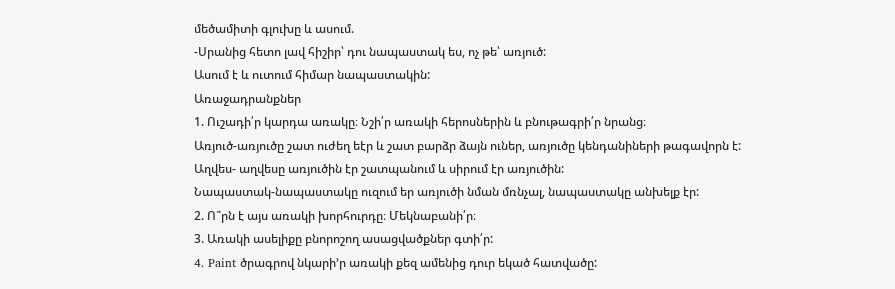մեծամիտի գլուխը և ասում.
-Սրանից հետո լավ հիշիր՝ դու նապաստակ ես, ոչ թե՝ առյուծ:
Ասում է և ուտում հիմար նապաստակին:
Առաջադրանքներ
1. Ուշադի՛ր կարդա առակը։ Նշի՛ր առակի հերոսներին և բնութագրի՛ր նրանց։
Առյուծ-առյուծը շատ ուժեղ եէր և շատ բարձր ձայն ուներ, առյուծը կենդանիների թագավորն է:
Աղվես- աղվեսը առյուծին էր շատպանում և սիրում էր առյուծին:
Նապաստակ-նապաստակը ուզում եր առյուծի նման մռնչալ, նապաստակը անխելք էր:
2. Ո՞րն է այս առակի խորհուրդը։ Մեկնաբանի՛ր։
3. Առակի ասելիքը բնորոշող ասացվածքներ գտի՛ր:
4. Paint ծրագրով նկարի’ր առակի քեզ ամենից դուր եկած հատվածը: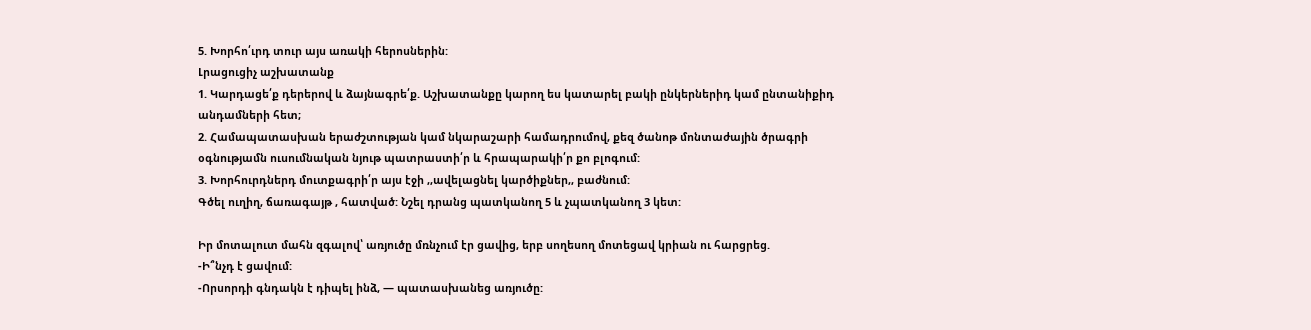5. Խորհո՛ւրդ տուր այս առակի հերոսներին:
Լրացուցիչ աշխատանք
1. Կարդացե՛ք դերերով և ձայնագրե՛ք. Աշխատանքը կարող ես կատարել բակի ընկերներիդ կամ ընտանիքիդ անդամների հետ;
2. Համապատասխան երաժշտության կամ նկարաշարի համադրումով, քեզ ծանոթ մոնտաժային ծրագրի օգնությամն ուսումնական նյութ պատրաստի՛ր և հրապարակի՛ր քո բլոգում:
3. Խորհուրդներդ մուտքագրի՛ր այս էջի ,,ավելացնել կարծիքներ,, բաժնում:
Գծել ուղիղ, ճառագայթ , հատված: Նշել դրանց պատկանող 5 և չպատկանող 3 կետ:

Իր մոտալուտ մահն զգալով՝ առյուծը մռնչում էր ցավից, երբ սողեսող մոտեցավ կրիան ու հարցրեց.
-Ի՞նչդ է ցավում:
-Որսորդի գնդակն է դիպել ինձ, — պատասխանեց առյուծը: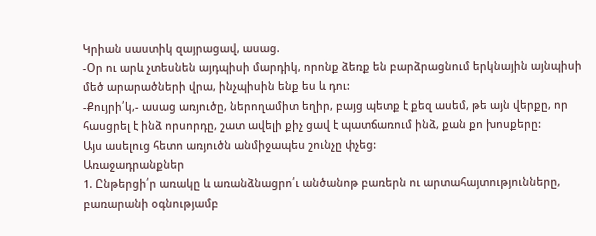Կրիան սաստիկ զայրացավ, ասաց.
-Օր ու արև չտեսնեն այդպիսի մարդիկ, որոնք ձեռք են բարձրացնում երկնային այնպիսի մեծ արարածների վրա, ինչպիսին ենք ես և դու:
-Քույրի՛կ,- ասաց առյուծը, ներողամիտ եղիր, բայց պետք է քեզ ասեմ, թե այն վերքը, որ հասցրել է ինձ որսորդը, շատ ավելի քիչ ցավ է պատճառում ինձ, քան քո խոսքերը:
Այս ասելուց հետո առյուծն անմիջապես շունչը փչեց:
Առաջադրանքներ
1. Ընթերցի՛ր առակը և առանձնացրո՛ւ անծանոթ բառերն ու արտահայտությունները, բառարանի օգնությամբ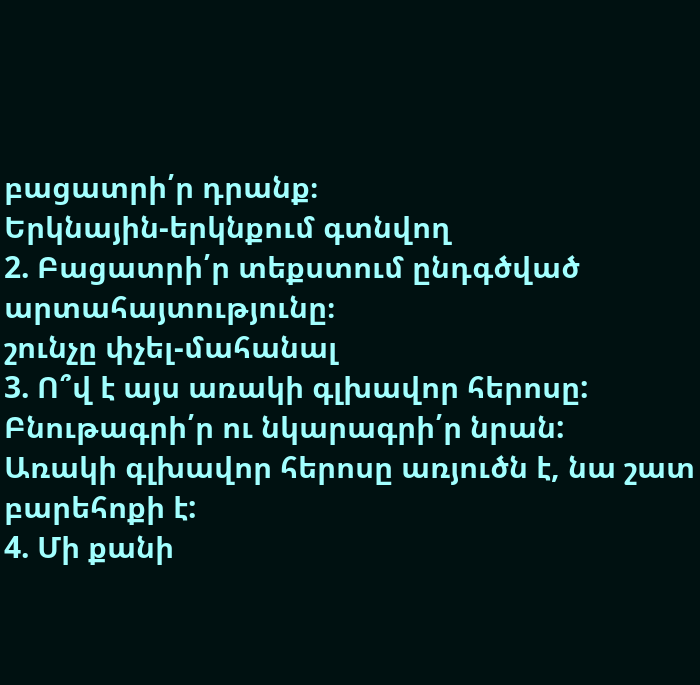բացատրի՛ր դրանք։
Երկնային-երկնքում գտնվող
2. Բացատրի՛ր տեքստում ընդգծված արտահայտությունը։
շունչը փչել-մահանալ
3. Ո՞վ է այս առակի գլխավոր հերոսը: Բնութագրի՛ր ու նկարագրի՛ր նրան:
Առակի գլխավոր հերոսը առյուծն է, նա շատ բարեհոքի է:
4. Մի քանի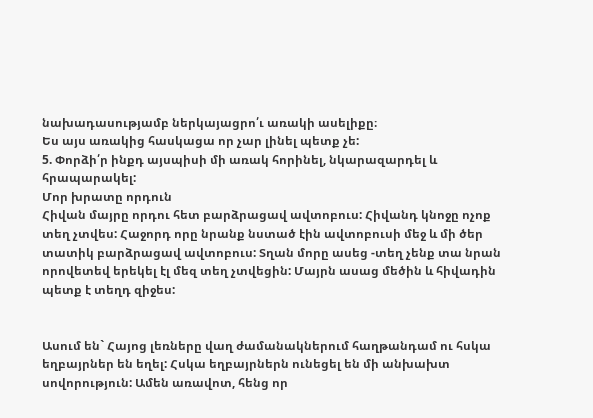նախադասությամբ ներկայացրո՛ւ առակի ասելիքը։
Ես այս առակից հասկացա որ չար լինել պետք չե:
5. Փորձի՛ր ինքդ այսպիսի մի առակ հորինել, նկարազարդել և հրապարակել:
Մոր խրատը որդուն
Հիվան մայրը որդու հետ բարձրացավ ավտոբուս: Հիվանդ կնոջը ոչոք տեղ չտվես: Հաջորդ որը նրանք նստած էին ավտոբուսի մեջ և մի ծեր տատիկ բարձրացավ ավտոբուս: Տղան մորը ասեց -տեղ չենք տա նրան որովետեվ երեկել էլ մեզ տեղ չտվեցին: Մայրն ասաց մեծին և հիվադին պետք է տեղդ զիջես:


Ասում են` Հայոց լեռները վաղ ժամանակներում հաղթանդամ ու հսկա եղբայրներ են եղել: Հսկա եղբայրներն ունեցել են մի անխախտ սովորություն: Ամեն առավոտ, հենց որ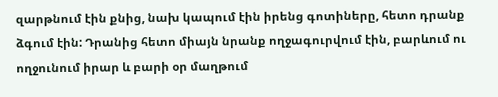զարթնում էին քնից, նախ կապում էին իրենց գոտիները, հետո դրանք ձգում էին: Դրանից հետո միայն նրանք ողջագուրվում էին, բարևում ու ողջունում իրար և բարի օր մաղթում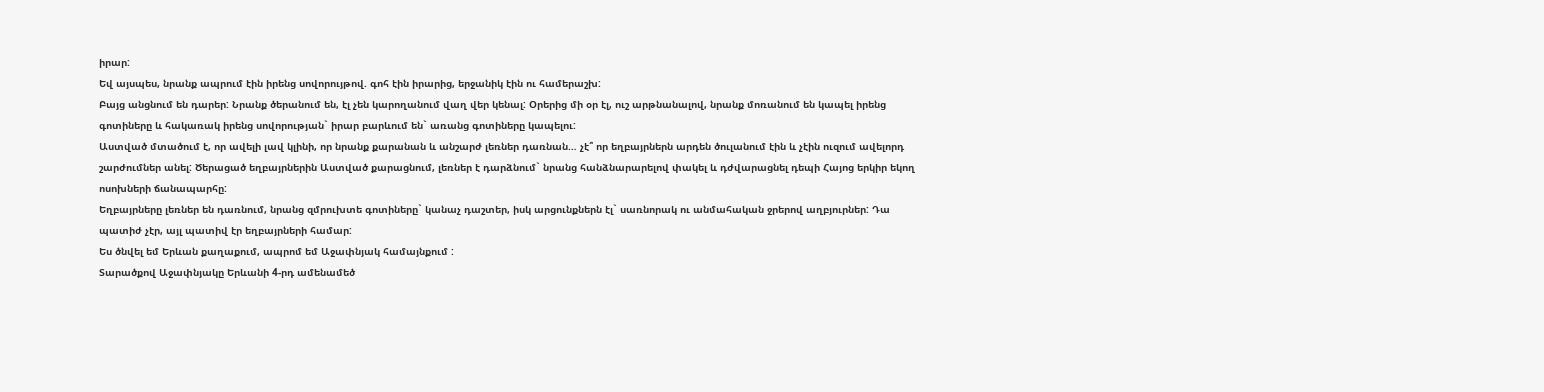իրար:
Եվ այսպես, նրանք ապրում էին իրենց սովորույթով. գոհ էին իրարից, երջանիկ էին ու համերաշխ:
Բայց անցնում են դարեր: Նրանք ծերանում են, էլ չեն կարողանում վաղ վեր կենալ: Օրերից մի օր էլ, ուշ արթնանալով, նրանք մոռանում են կապել իրենց գոտիները և հակառակ իրենց սովորության` իրար բարևում են` առանց գոտիները կապելու:
Աստված մտածում է, որ ավելի լավ կլինի, որ նրանք քարանան և անշարժ լեռներ դառնան… չէ՞ որ եղբայրներն արդեն ծուլանում էին և չէին ուզում ավելորդ շարժումներ անել: Ծերացած եղբայրներին Աստված քարացնում, լեռներ է դարձնում` նրանց հանձնարարելով փակել և դժվարացնել դեպի Հայոց երկիր եկող ոսոխների ճանապարհը:
Եղբայրները լեռներ են դառնում, նրանց զմրուխտե գոտիները` կանաչ դաշտեր, իսկ արցունքներն էլ` սառնորակ ու անմահական ջրերով աղբյուրներ: Դա պատիժ չէր, այլ պատիվ էր եղբայրների համար:
Ես ծնվել եմ Երևան քաղաքում, ապրոմ եմ Աջափնյակ համայնքում :
Տարածքով Աջափնյակը Երևանի 4-րդ ամենամեծ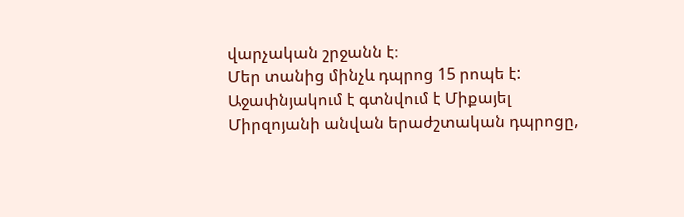վարչական շրջանն է։
Մեր տանից մինչև դպրոց 15 րոպե է:
Աջափնյակում է գտնվում է Միքայել Միրզոյանի անվան երաժշտական դպրոցը,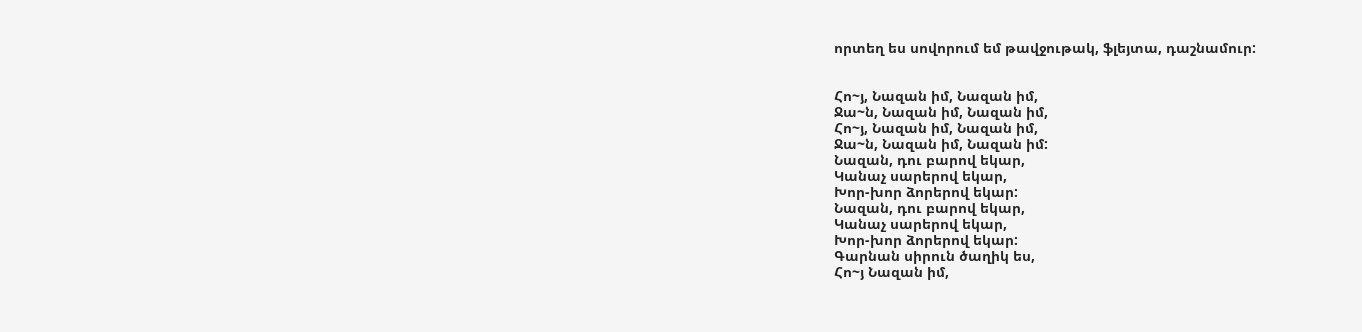որտեղ ես սովորում եմ թավջութակ, ֆլեյտա, դաշնամուր:


Հո~յ, Նազան իմ, Նազան իմ,
Ջա~ն, Նազան իմ, Նազան իմ,
Հո~յ, Նազան իմ, Նազան իմ,
Ջա~ն, Նազան իմ, Նազան իմ:
Նազան, դու բարով եկար,
Կանաչ սարերով եկար,
Խոր-խոր ձորերով եկար:
Նազան, դու բարով եկար,
Կանաչ սարերով եկար,
Խոր-խոր ձորերով եկար:
Գարնան սիրուն ծաղիկ ես,
Հո~յ Նազան իմ,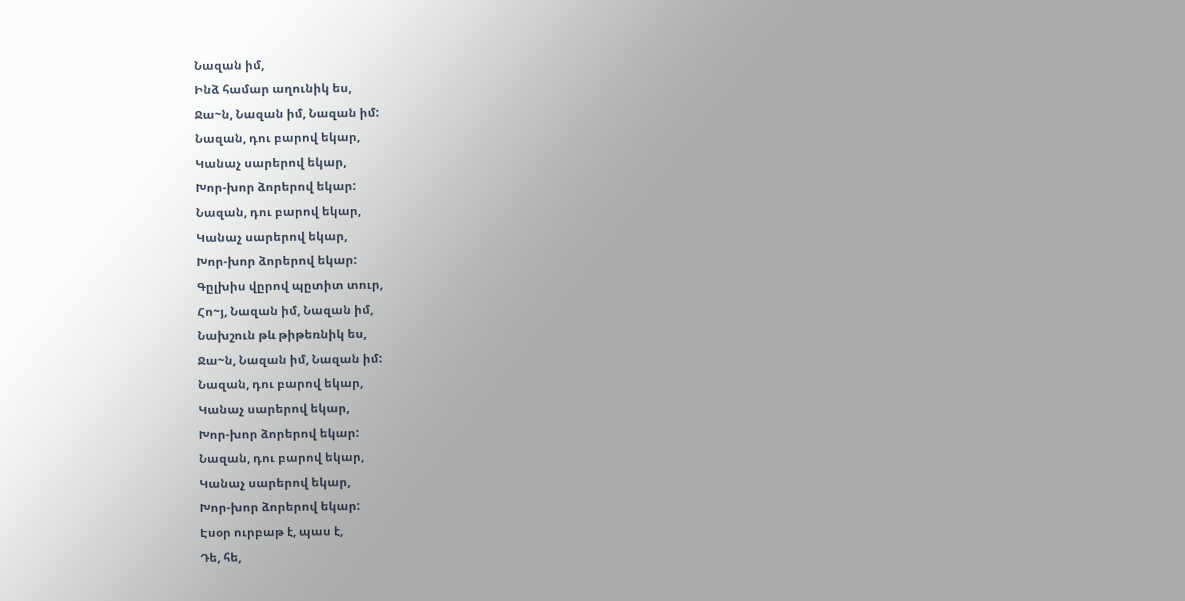Նազան իմ,
Ինձ համար աղունիկ ես,
Ջա~ն, Նազան իմ, Նազան իմ:
Նազան, դու բարով եկար,
Կանաչ սարերով եկար,
Խոր-խոր ձորերով եկար:
Նազան, դու բարով եկար,
Կանաչ սարերով եկար,
Խոր-խոր ձորերով եկար:
Գըլխիս վըրով պըտիտ տուր,
Հո~յ, Նազան իմ, Նազան իմ,
Նախշուն թև թիթեռնիկ ես,
Ջա~ն, Նազան իմ, Նազան իմ:
Նազան, դու բարով եկար,
Կանաչ սարերով եկար,
Խոր-խոր ձորերով եկար:
Նազան, դու բարով եկար,
Կանաչ սարերով եկար,
Խոր-խոր ձորերով եկար:
Էսօր ուրբաթ է, պաս է,
Դե, հե,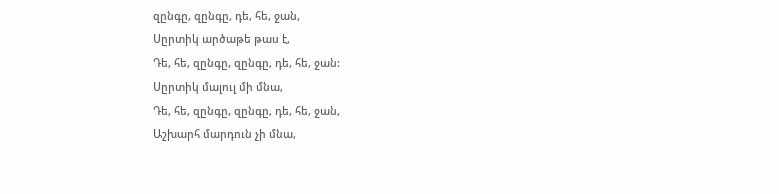զընգը, զընգը, դե, հե, ջան,
Սըրտիկ արծաթե թաս է,
Դե, հե, զընգը, զընգը, դե, հե, ջան:
Սըրտիկ մալուլ մի մնա,
Դե, հե, զընգը, զընգը, դե, հե, ջան,
Աշխարհ մարդուն չի մնա,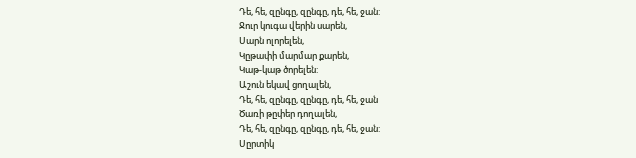Դե, հե, զընգը, զընգը, դե, հե, ջան:
Ջուր կուգա վերին սարեն,
Սարն ոլորելեն,
Կըթափի մարմար քարեն,
Կաթ-կաթ ծորելեն:
Աշուն եկավ ցողալեն,
Դե, հե, զընգը, զընգը, դե, հե, ջան
Ծառի թըփեր դողալեն,
Դե, հե, զընգը, զընգը, դե, հե, ջան:
Սըրտիկ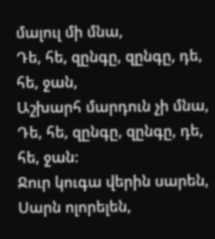մալուլ մի մնա,
Դե, հե, զընգը, զընգը, դե, հե, ջան,
Աշխարհ մարդուն չի մնա,
Դե, հե, զընգը, զընգը, դե, հե, ջան:
Ջուր կուգա վերին սարեն,
Սարն ոլորելեն,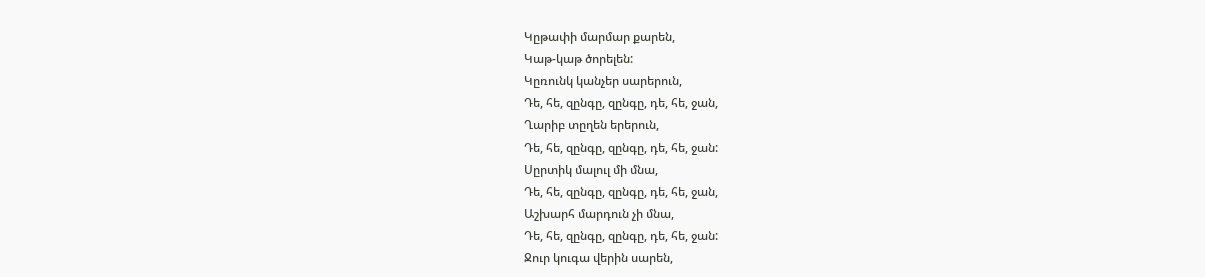Կըթափի մարմար քարեն,
Կաթ-կաթ ծորելեն:
Կըռունկ կանչեր սարերուն,
Դե, հե, զընգը, զընգը, դե, հե, ջան,
Ղարիբ տըղեն երերուն,
Դե, հե, զընգը, զընգը, դե, հե, ջան:
Սըրտիկ մալուլ մի մնա,
Դե, հե, զընգը, զընգը, դե, հե, ջան,
Աշխարհ մարդուն չի մնա,
Դե, հե, զընգը, զընգը, դե, հե, ջան:
Ջուր կուգա վերին սարեն,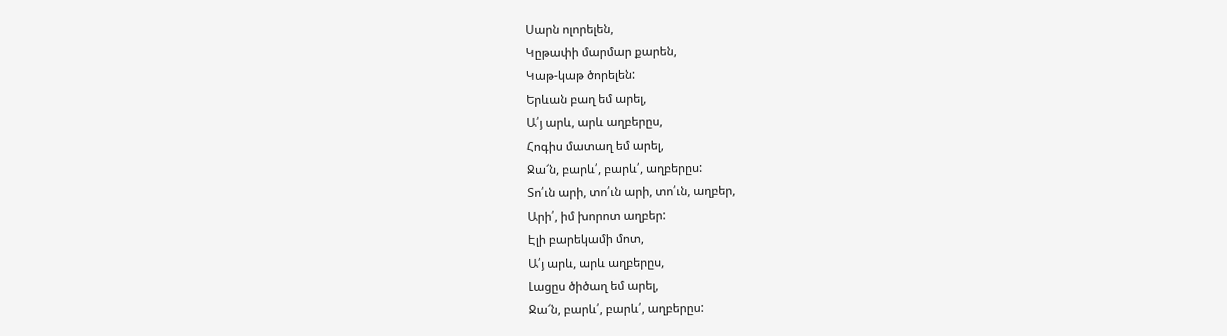Սարն ոլորելեն,
Կըթափի մարմար քարեն,
Կաթ-կաթ ծորելեն:
Երևան բաղ եմ արել,
Ա՛յ արև, արև աղբերըս,
Հոգիս մատաղ եմ արել,
Ջա՜ն, բարև՛, բարև՛, աղբերըս:
Տո՛ւն արի, տո՛ւն արի, տո՛ւն, աղբեր,
Արի՛, իմ խորոտ աղբեր:
Էլի բարեկամի մոտ,
Ա՛յ արև, արև աղբերըս,
Լացըս ծիծաղ եմ արել,
Ջա՜ն, բարև՛, բարև՛, աղբերըս: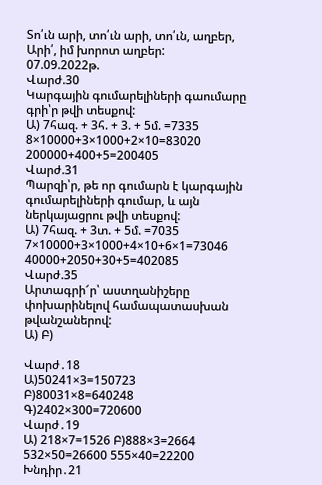Տո՛ւն արի, տո՛ւն արի, տո՛ւն, աղբեր,
Արի՛, իմ խորոտ աղբեր:
07.09.2022թ.
Վարժ.30
Կարգային գումարելիների գաումարը գրի՝ր թվի տեսքով:
Ա) 7հազ. + 3հ. + 3. + 5մ. =7335
8×10000+3×1000+2×10=83020
200000+400+5=200405
Վարժ.31
Պարզի՝ր, թե որ գումարն է կարգային գումարելիների գումար, և այն ներկայացրու թվի տեսքով:
Ա) 7հազ. + 3տ. + 5մ. =7035
7×10000+3×1000+4×10+6×1=73046
40000+2050+30+5=402085
Վարժ.35
Արտագրի՜ր՝ աստղանիշերը փոխարինելով համապատասխան թվանշաներով:
Ա) Բ)

Վարժ․18
Ա)50241×3=150723
Բ)80031×8=640248
Գ)2402×300=720600
Վարժ․19
Ա) 218×7=1526 Բ)888×3=2664
532×50=26600 555×40=22200
Խնդիր․21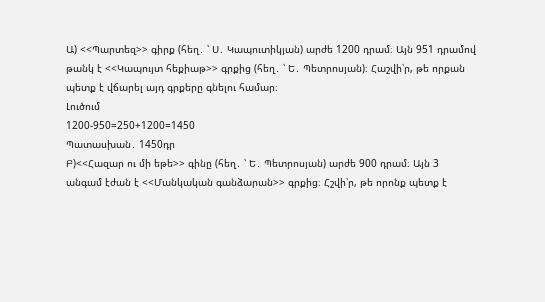Ա) <<Պարտեզ>> գիրք (հեղ․ ՝ Ս․ Կապուտիկյան) արժե 1200 դրամ։ Այն 951 դրամով թանկ է <<Կապույտ հեքիաթ>> գրքից (հեղ․ ՝ Ե․ Պետրոսյան)։ Հաշվի՝ր, թե որքան պետք է վճարել այդ գրքերը գնելու համար։
Լուծում
1200-950=250+1200=1450
Պատասխան․ 1450դր
Բ)<<Հազար ու մի եթե>> գինը (հեղ․ ՝ Ե․ Պետրոսյան) արժե 900 դրամ։ Այն 3 անգամ էժան է <<Մանկական գանձարան>> գրքից։ Հշվի՝ր, թե որոնք պետք է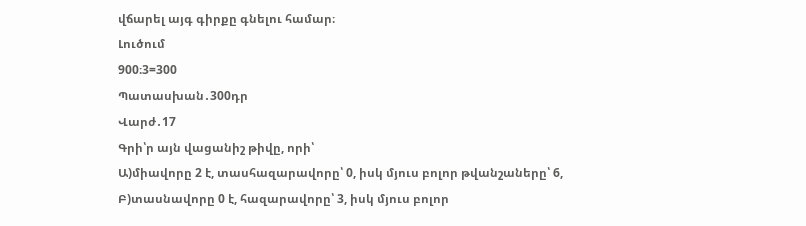վճարել այգ գիրքը գնելու համար։
Լուծում
900։3=300
Պատասխան․300դր
Վարժ․17
Գրի՝ր այն վացանիշ թիվը, որի՝
Ա)միավորը 2 է, տասհազարավորը՝ 0, իսկ մյուս բոլոր թվանշաները՝ 6,
Բ)տասնավորը 0 է, հազարավորը՝ 3, իսկ մյուս բոլոր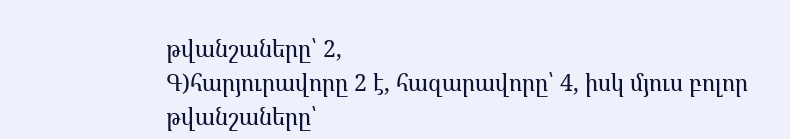թվանշաները՝ 2,
Գ)հարյուրավորը 2 է, հազարավորը՝ 4, իսկ մյուս բոլոր թվանշաները՝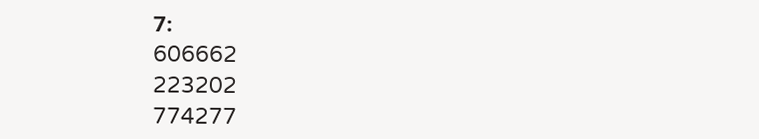7։
606662
223202
774277